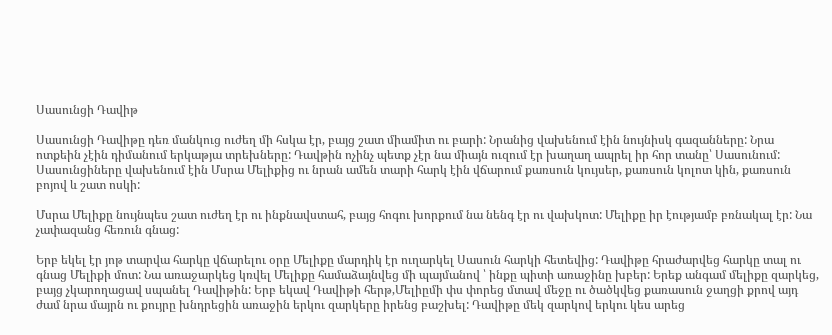Սասունցի Դավիթ

Սասունցի Դավիթը դեռ մանկուց ուժեղ մի հսկա էր, բայց շատ միամիտ ու բարի: Նրանից վախենում էին նույնիսկ գազանները: Նրա ոտքեին չէին դիմանում երկաթյա տրեխները: Դավթին ոչինչ պետք չէր նա միայն ուզում էր խաղաղ ապրել իր հոր տանը՝ Սասունում: Սասունցիները վախենում էին Մսրա Մելիքից ու նրան ամեն տարի հարկ էին վճարում քառսուն կույսեր, քառսուն կոլոտ կին, քառսուն բոյով և շատ ոսկի:

Մսրա Մելիքը նույնպես շատ ուժեղ էր ու ինքնավստահ, բայց հոգու խորքում նա նենգ էր ու վախկոտ: Մելիքը իր էությամբ բռնակալ էր: Նա չափազանց հեռուն գնաց:

Երբ եկել էր յոթ տարվա հարկը վճարելու օրը Մելիքը մարդիկ էր ուղարկել Սասուն հարկի հետեվից: Դավիթը հրաժարվեց հարկը տալ ու գնաց Մելիքի մոտ: Նա առաջարկեց կռվել Մելիքը համաձայնվեց մի պայմանով ՝ ինքը պիտի առաջինը խբեր: Երեք անգամ մելիքը զարկեց, բայց չկարողացավ սպանել Դավիթին: Երբ եկավ Դավիթի հերթ,Մելիըմի փս փորեց մտավ մեջը ու ծածկվեց քառասուն ջաղցի քրով այդ ժամ նրա մայրն ու քույրը խնդրեցին առաջին երկու զարկերը իրենց բաշխել: Դավիթը մեկ զարկով երկու կես արեց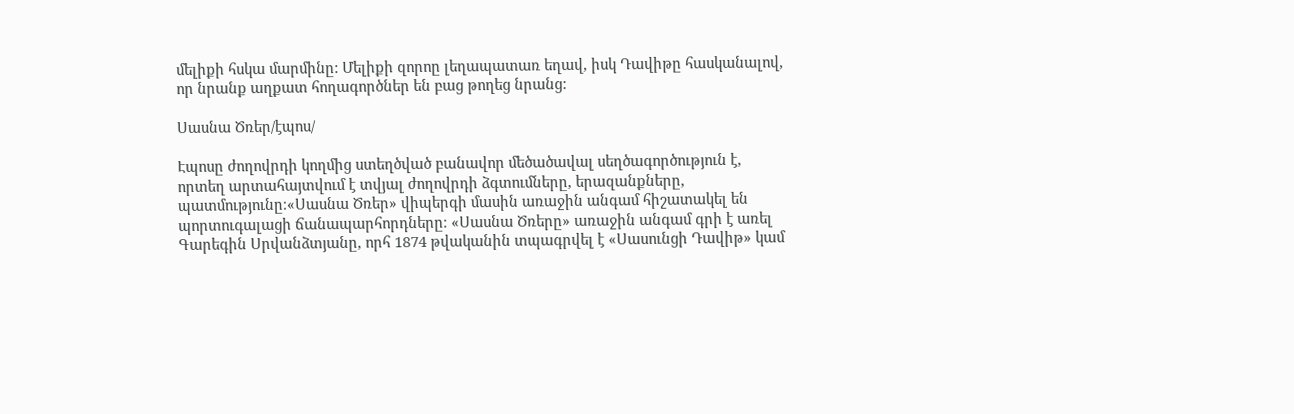մելիքի հսկա մարմինը: Մելիքի զորոը լեղապատառ եղավ, իսկ Դավիթը հասկանալով, որ նրանք աղքատ հողագործներ են բաց թողեց նրանց:

Սասնա Ծռեր/էպոս/

Էպոսը ժողովրդի կողմից ստեղծված բանավոր մեծածավալ սեղծագործություն է, որտեղ արտահայտվում է տվյալ ժողովրդի ձգտումները, երազանքները, պատմությունը։«Սասնա Ծռեր» վիպերգի մասին առաջին անգամ հիշատակել են պորտուգալացի ճանապարհորդները։ «Սասնա Ծռերը» առաջին անգամ գրի է առել Գարեգին Սրվանձտյանը, որհ 1874 թվականին տպագրվել է «Սասունցի Դավիթ» կամ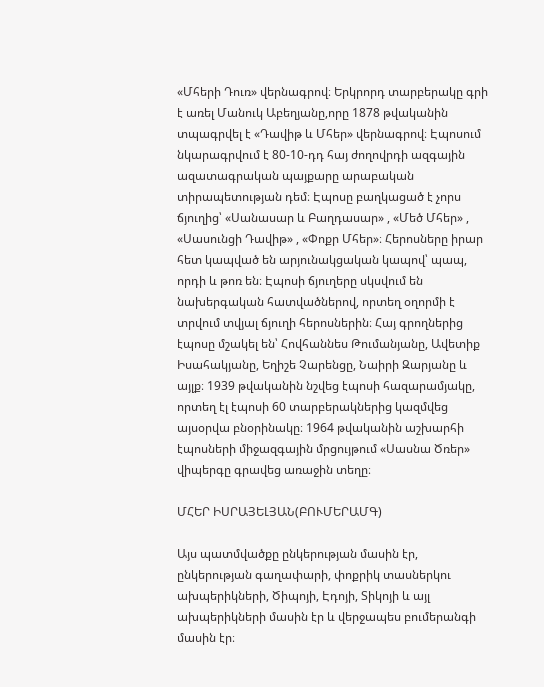«Մհերի Դուռ» վերնագրով։ Երկրորդ տարբերակը գրի է առել Մանուկ Աբեղյանը,որը 1878 թվականին տպագրվել է «Դավիթ և Մհեր» վերնագրով։ Էպոսում նկարագրվում է 80-10-դդ հայ ժողովրդի ազգային ազատագրական պայքարը արաբական տիրապետության դեմ։ Էպոսը բաղկացած է չորս ճյուղից՝ «Սանասար և Բաղդասար» , «Մեծ Մհեր» , «Սասունցի Դավիթ» , «Փոքր Մհեր»։ Հերոսները իրար հետ կապված են արյունակցական կապով՝ պապ, որդի և թոռ են։ Էպոսի ճյուղերը սկսվում են նախերգական հատվածներով, որտեղ օղորմի է տրվում տվյալ ճյուղի հերոսներին։ Հայ գրողներից էպոսը մշակել են՝ Հովհաննես Թումանյանը, Ավետիք Իսահակյանը, Եղիշե Չարենցը, Նաիրի Զարյանը և այլք։ 1939 թվականին նշվեց էպոսի հազարամյակը, որտեղ էլ էպոսի 60 տարբերակներից կազմվեց այսօրվա բնօրինակը։ 1964 թվականին աշխարհի էպոսների միջազգային մրցույթում «Սասնա Ծռեր» վիպերգը գրավեց առաջին տեղը։

ՄՀԵՐ ԻՍՐԱՅԵԼՅԱՆ(ԲՈՒՄԵՐԱՄԳ)

Այս պատմվածքը ընկերության մասին էր, ընկերության գաղափարի, փոքրիկ տասներկու ախպերիկների, Ծիպոյի, Էդոյի, Տիկոյի և այլ ախպերիկների մասին էր և վերջապես բումերանգի մասին էր։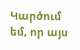Կարծում եմ, որ այս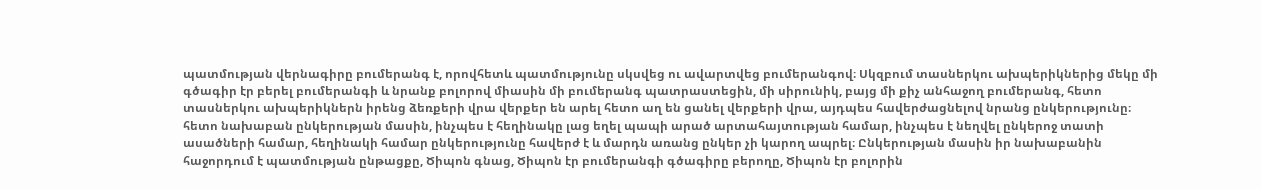պատմության վերնագիրը բումերանգ է, որովհետև պատմությունը սկսվեց ու ավարտվեց բումերանգով։ Սկզբում տասներկու ախպերիկներից մեկը մի գծագիր էր բերել բումերանգի և նրանք բոլորով միասին մի բումերանգ պատրաստեցին, մի սիրունիկ, բայց մի քիչ անհաջող բումերանգ, հետո տասներկու ախպերիկներն իրենց ձեռքերի վրա վերքեր են արել հետո աղ են ցանել վերքերի վրա, այդպես հավերժացնելով նրանց ընկերությունը։ հետո նախաբան ընկերության մասին, ինչպես է հեղինակը լաց եղել պապի արած արտահայտության համար, ինչպես է նեղվել ընկերոջ տատի ասածների համար, հեղինակի համար ընկերությունը հավերժ է և մարդն առանց ընկեր չի կարող ապրել։ Ընկերության մասին իր նախաբանին հաջորդում է պատմության ընթացքը, Ծիպոն գնաց, Ծիպոն էր բումերանգի գծագիրը բերողը, Ծիպոն էր բոլորին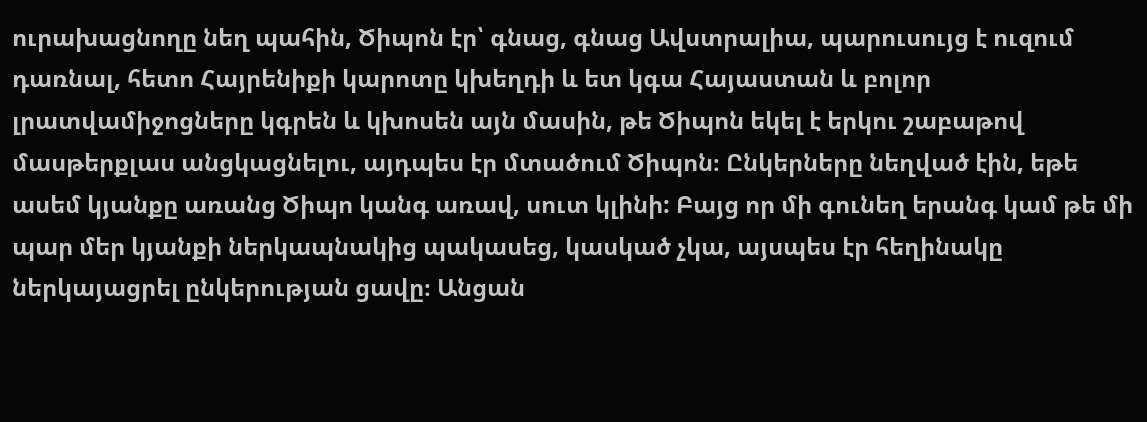ուրախացնողը նեղ պահին, Ծիպոն էր՝ գնաց, գնաց Ավստրալիա, պարուսույց է ուզում դառնալ, հետո Հայրենիքի կարոտը կխեղդի և ետ կգա Հայաստան և բոլոր լրատվամիջոցները կգրեն և կխոսեն այն մասին, թե Ծիպոն եկել է երկու շաբաթով մասթերքլաս անցկացնելու, այդպես էր մտածում Ծիպոն։ Ընկերները նեղված էին, եթե ասեմ կյանքը առանց Ծիպո կանգ առավ, սուտ կլինի: Բայց որ մի գունեղ երանգ կամ թե մի պար մեր կյանքի ներկապնակից պակասեց, կասկած չկա, այսպես էր հեղինակը ներկայացրել ընկերության ցավը։ Անցան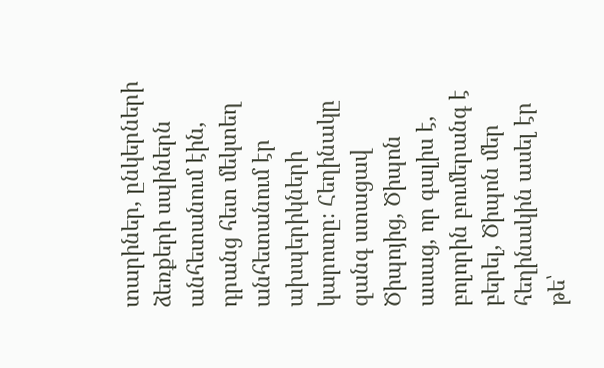տարիներ, ընկերների ձեռքերի սպիներն անհետանում էին, դրանց հետ մեկտեղ անհետանում էր ախպերիկների կարոտը։ Հեղինակը զանգ ստացավ Ծիպոյից, Ծիպոն ասաց, որ գալիս է, բոլորին բումերանգ է բերել, Ծիպոն մեր հեղինակին ասել էր թե՝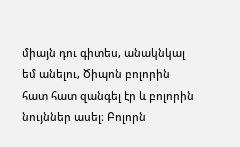միայն դու գիտես, անակնկալ եմ անելու, Ծիպոն բոլորին հատ հատ զանգել էր և բոլորին նույններ ասել։ Բոլորն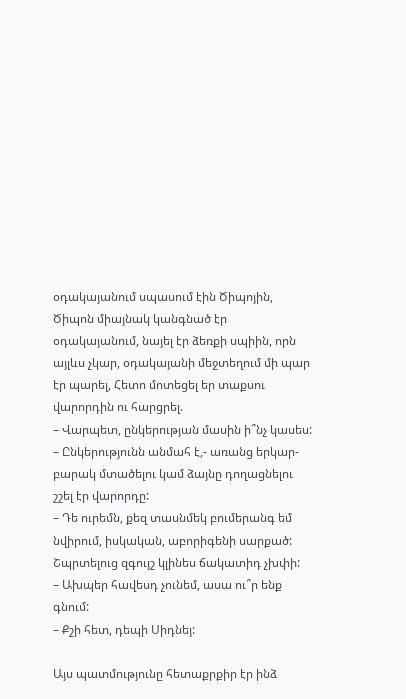օդակայանում սպասում էին Ծիպոյին, Ծիպոն միայնակ կանգնած էր օդակայանում, նայել էր ձեռքի սպիին, որն այլևս չկար, օդակայանի մեջտեղում մի պար էր պարել, Հետո մոտեցել եր տաքսու վարորդին ու հարցրել.
– Վարպետ, ընկերության մասին ի՞նչ կասես:
– Ընկերությունն անմահ է,- առանց երկար-բարակ մտածելու կամ ձայնը դողացնելու շշել էր վարորդը:
– Դե ուրեմն, քեզ տասնմեկ բումերանգ եմ նվիրում, իսկական, աբորիգենի սարքած: Շպրտելուց զգույշ կլինես ճակատիդ չխփի:
– Ախպեր հավեսդ չունեմ, ասա ու՞ր ենք գնում:
– Քշի հետ, դեպի Սիդնեյ:

Այս պատմությունը հետաքրքիր էր ինձ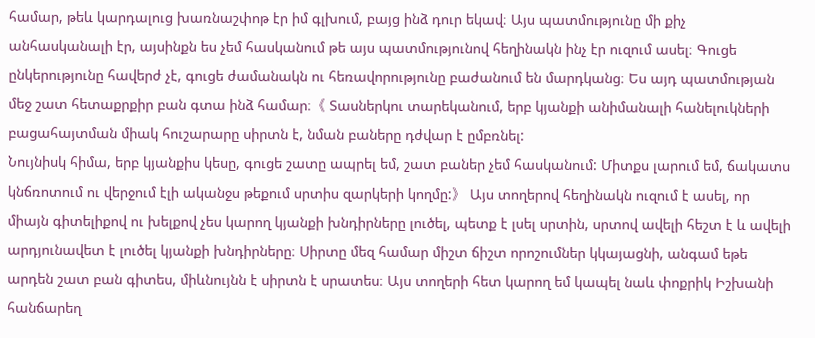համար, թեև կարդալուց խառնաշփոթ էր իմ գլխում, բայց ինձ դուր եկավ։ Այս պատմությունը մի քիչ անհասկանալի էր, այսինքն ես չեմ հասկանում թե այս պատմությունով հեղինակն ինչ էր ուզում ասել։ Գուցե ընկերությունը հավերժ չէ, գուցե ժամանակն ու հեռավորությունը բաժանում են մարդկանց։ Ես այդ պատմության մեջ շատ հետաքրքիր բան գտա ինձ համար։《 Տասներկու տարեկանում, երբ կյանքի անիմանալի հանելուկների բացահայտման միակ հուշարարը սիրտն է, նման բաները դժվար է ըմբռնել:
Նույնիսկ հիմա, երբ կյանքիս կեսը, գուցե շատը ապրել եմ, շատ բաներ չեմ հասկանում: Միտքս լարում եմ, ճակատս կնճռոտում ու վերջում էլի ականջս թեքում սրտիս զարկերի կողմը:》 Այս տողերով հեղինակն ուզում է ասել, որ միայն գիտելիքով ու խելքով չես կարող կյանքի խնդիրները լուծել, պետք է լսել սրտին, սրտով ավելի հեշտ է և ավելի արդյունավետ է լուծել կյանքի խնդիրները։ Սիրտը մեզ համար միշտ ճիշտ որոշումներ կկայացնի, անգամ եթե արդեն շատ բան գիտես, միևնույնն է սիրտն է սրատես։ Այս տողերի հետ կարող եմ կապել նաև փոքրիկ Իշխանի հանճարեղ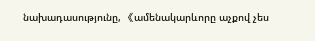նախադասությունը, 《ամենակարևորը աչքով չես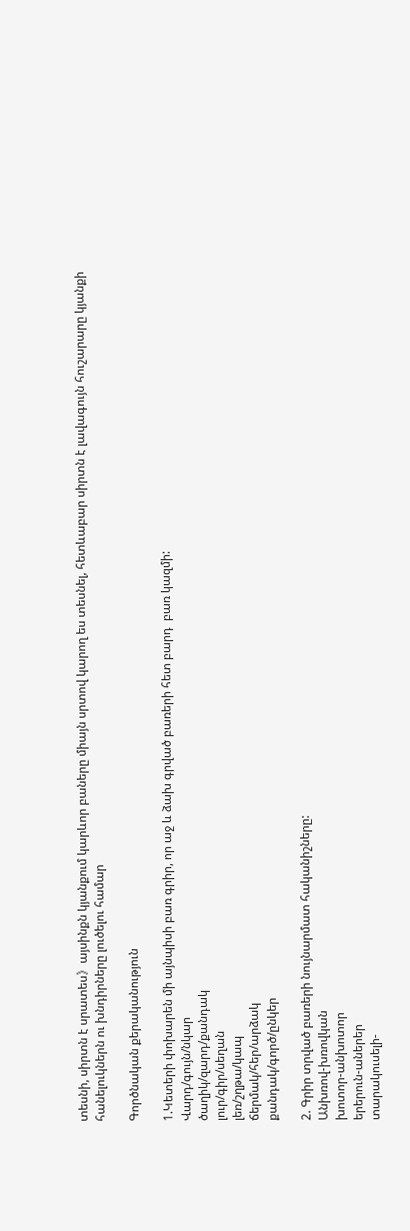տեսնի, սիրտն է սրատես》այսինքն կյանքում կարևոր բաները միայն սրտով կարող ես տեսնել, հետևաբար սիրտն է լավագույն հուշարարը կյանքի հանելուկներն ու խնդիրները լուծելու համար

Գործնական քերականություն

1.Կետերի փոխարեն մի այնպիսի բառ գրիր, որ աջ և ձախ գրված բառերի հետ բարդ  բառ կազմի:
Վարդ/գույն/նկար
ծաղիկ/զարդ/քանդակ
լուր/գիր/սեղան
լեռ/շղթա/կապ
ճերմակ/հեր/արձակ
քանդակ/գործ/ընկեր

2. Գրիր տրված բառերի նույնարմատ հականիշները:
Անխռով-խռովկան
խոտոր-անխոտոր
երերուն-աներեր
տարակուսելի-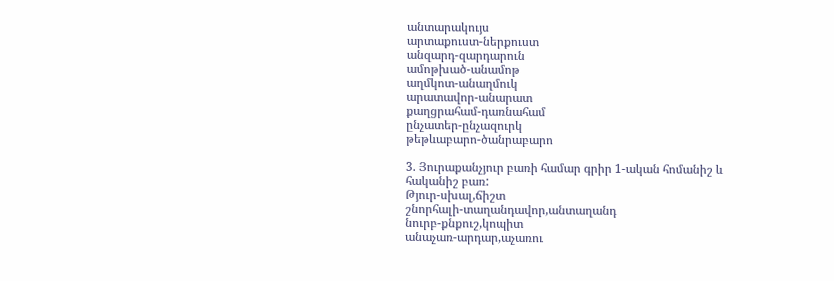անտարակույս
արտաքուստ-ներքուստ
անզարդ-զարդարուն
ամոթխած-անամոթ
աղմկոտ-անաղմուկ
արատավոր-անարատ
քաղցրահամ-դառնահամ
ընչատեր-ընչազուրկ
թեթևաբարո-ծանրաբարո

3. Յուրաքանչյուր բառի համար գրիր 1-ական հոմանիշ և հականիշ բառ:
Թյուր-սխալ,ճիշտ
շնորհալի-տաղանդավոր,անտաղանդ
նուրբ-քնքուշ,կոպիտ
անաչառ-արդար,աչառու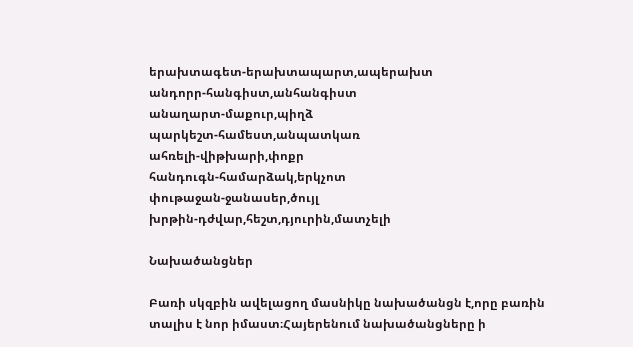երախտագետ-երախտապարտ,ապերախտ
անդորր-հանգիստ,անհանգիստ
անաղարտ-մաքուր,պիղձ
պարկեշտ-համեստ,անպատկառ
ահռելի-վիթխարի,փոքր
հանդուգն-համարձակ,երկչոտ
փութաջան-ջանասեր,ծույլ
խրթին-դժվար,հեշտ,դյուրին,մատչելի

Նախածանցներ

Բառի սկզբին ավելացող մասնիկը նախածանցն է,որը բառին տալիս է նոր իմաստ։Հայերենում նախածանցները ի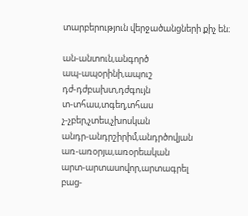տարբերություն վերջածանցների քիչ են։

ան-անտուն,անգործ
ապ-ապօրինի,ապուշ
դժ-դժբախտ,դժգույն
տ-տհաս,տգեղ,տհաս
չ-չբեր,չտես,չխոսկան
անդր-անդրշիրիմ,անդրծովյան
առ-առօրյա,առօրեական
արտ-արտասովոր,արտագրել
բաց-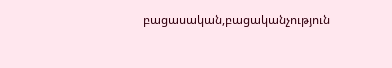բացասական,բացականչություն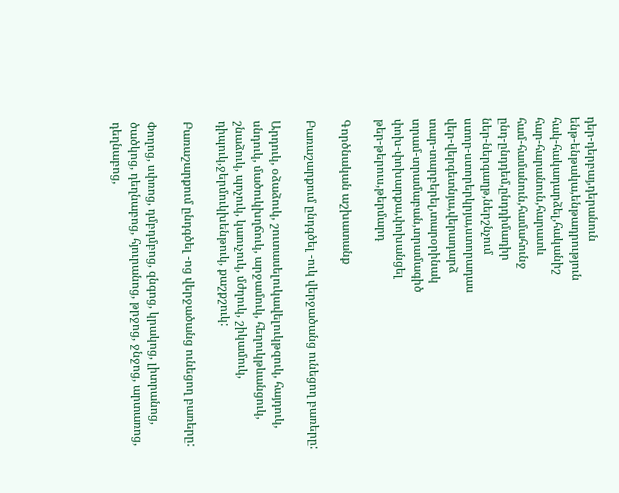դեր-դերբայ,դերանուն
ենթ-ենթակա,ենթադրություն
հակ-հակադարձել,հականիշ
հար-հարանուն,հարատև
համ-համանուն,համահունջ
ընդ-ընդդեմ,ընդդիմադիր
ներ-ներգաղթ,ներշնչում
ստոր-ստորերկրյա,ստորադաս
վեր-վերգետնյա,վերադարձ
տար-տարբերել,տարօրինակ
տրամ-տրամաբան,տրամագիծ
փոխ-փոխարքա,փոխանցել
թեր-թերուս,թերմարդ

Գործնական աշխատանք

Բառաշարքում ընդգծել -ուկ վերջածանց ունեցող բառերը:

Արդուկ, օձաձուկ, շուտասելուկավելուկթզուկ, հայդուկ, սնդուկ, մածուկխղճուկ, արջամուկ, հեղուկթևանցուկ, շնաձուկ, պոչուկ, կաուչուկ, մժղուկ, շիկամուկ, դիպուկ,ջերմուկխենթուկ, քաշքշուկ:

Բառաշարքում ընդգծել -ոց վերջածանց ունեցող բառերը:

Փողոց, սփռոց, դմբդմբոց, զնգոց, կրակոց, լիտրանոց, ծածկոց, դեղնաբոց, հյուրանոց, թրջոց, ջնջոց, արտառոց, դեղնաբոց,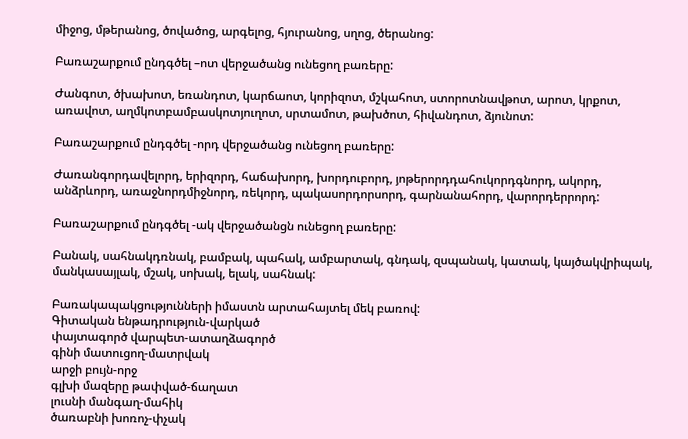միջոց, մթերանոց, ծովածոց, արգելոց, հյուրանոց, սղոց, ծերանոց:

Բառաշարքում ընդգծել –ոտ վերջածանց ունեցող բառերը:

Ժանգոտ, ծխախոտ, եռանդոտ, կարճաոտ, կորիզոտ, մշկահոտ, ստորոտնավթոտ, արոտ, կրքոտ, առավոտ, աղմկոտբամբասկոտյուղոտ, սրտամոտ, թախծոտ, հիվանդոտ, ձյունոտ:

Բառաշարքում ընդգծել -որդ վերջածանց ունեցող բառերը:

Ժառանգորդավելորդ, երիզորդ, հաճախորդ, խորդուբորդ, յոթերորդդահուկորդգնորդ, ակորդ, անձրևորդ, առաջնորդմիջնորդ, ռեկորդ, պակասորդորսորդ, գարնանահորդ, վարորդերրորդ:

Բառաշարքում ընդգծել -ակ վերջածանցն ունեցող բառերը:

Բանակ, սահնակդռնակ, բամբակ, պահակ, ամբարտակ, գնդակ, զսպանակ, կատակ, կայծակվրիպակ, մանկասայլակ, մշակ, սոխակ, ելակ, սահնակ:

Բառակապակցությունների իմաստն արտահայտել մեկ բառով:
Գիտական ենթադրություն-վարկած
փայտագործ վարպետ-ատաղձագործ
գինի մատուցող-մատրվակ
արջի բույն-որջ
գլխի մազերը թափված-ճաղատ
լուսնի մանգաղ-մահիկ
ծառաբնի խոռոչ-փչակ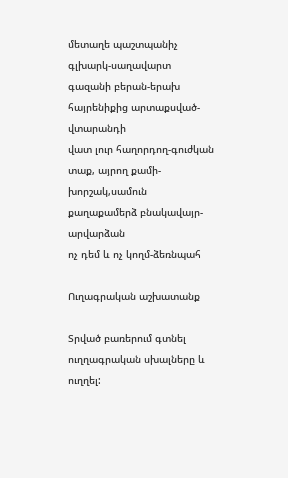մետաղե պաշտպանիչ գլխարկ-սաղավարտ
գազանի բերան-երախ
հայրենիքից արտաքսված-վտարանդի
վատ լուր հաղորդող-գուժկան
տաք, այրող քամի-խորշակ,սամուն
քաղաքամերձ բնակավայր-արվարձան
ոչ դեմ և ոչ կողմ-ձեռնպահ

Ուղագրական աշխատանք

Տրված բառերում գտնել ուղղագրական սխալները և ուղղել: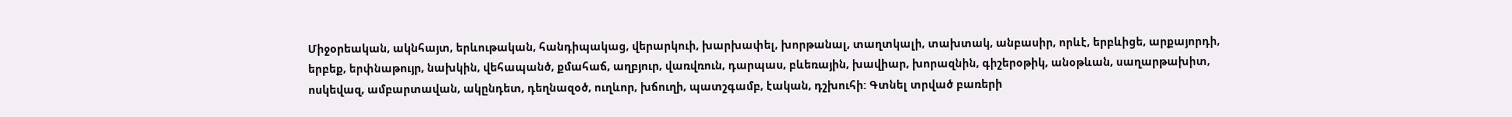Միջօրեական, ակնհայտ, երևութական, հանդիպակաց, վերարկուի, խարխափել, խորթանալ, տաղտկալի, տախտակ, անբասիր, որևէ, երբևիցե, արքայորդի, երբեք, երփնաթույր, նախկին, վեհապանծ, քմահաճ, աղբյուր, վառվռուն, դարպաս, բևեռային, խավիար, խորազնին, գիշերօթիկ, անօթևան, սաղարթախիտ, ոսկեվազ, ամբարտավան, ակընդետ, դեղնազօծ, ուղևոր, խճուղի, պատշգամբ, էական, դշխուհի: Գտնել տրված բառերի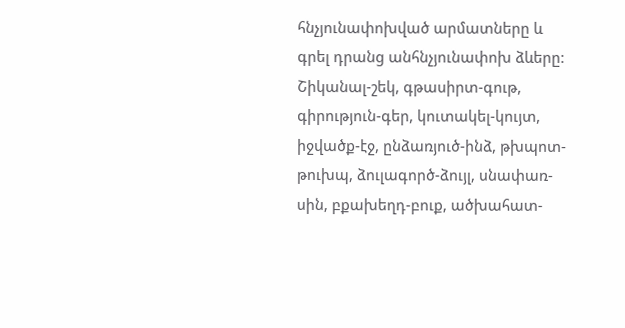հնչյունափոխված արմատները և գրել դրանց անհնչյունափոխ ձևերը: Շիկանալ-շեկ, գթասիրտ-գութ, գիրություն-գեր, կուտակել-կույտ, իջվածք-էջ, ընձառյուծ-ինձ, թխպոտ-թուխպ, ձուլագործ-ձույլ, սնափառ-սին, բքախեղդ-բուք, ածխահատ-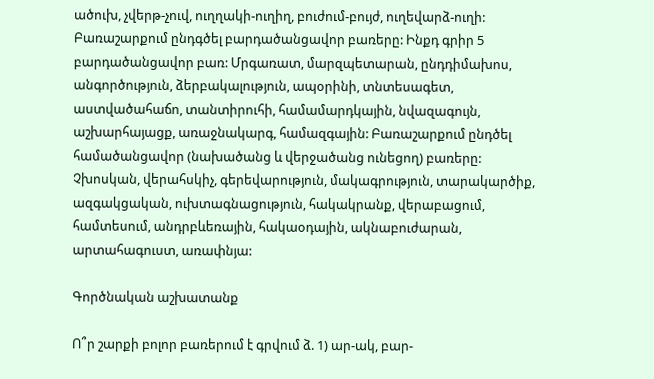ածուխ, չվերթ-չուվ, ուղղակի-ուղիղ, բուժում-բույժ, ուղեվարձ-ուղի: Բառաշարքում ընդգծել բարդածանցավոր բառերը: Ինքդ գրիր 5 բարդածանցավոր բառ: Մրգառատ, մարզպետարան, ընդդիմախոս, անգործություն, ձերբակալություն, ապօրինի, տնտեսագետ, աստվածահաճո, տանտիրուհի, համամարդկային, նվազագույն, աշխարհայացք, առաջնակարգ, համազգային: Բառաշարքում ընդծել համածանցավոր (նախածանց և վերջածանց ունեցող) բառերը: Չխոսկան, վերահսկիչ, գերեվարություն, մակագրություն, տարակարծիք, ազգակցական, ուխտագնացություն, հակակրանք, վերաբացում, համտեսում, անդրբևեռային, հակաօդային, ակնաբուժարան, արտահագուստ, առափնյա:

Գործնական աշխատանք

Ո՞ր շարքի բոլոր բառերում է գրվում ձ. 1) ար-ակ, բար-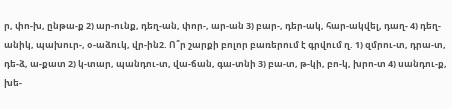ր, փո-խ, ընթա-ք 2) ար-ունք, դեղ-ան, փոր-, ար-ան 3) բար-, դեր-ակ, հար-ակվել, դաղ- 4) դեղ-անիկ, պախուր-, օ-աձուկ, վր-ին2. Ո՞ր շարքի բոլոր բառերում է գրվում ղ. 1) զմրու-տ, դրա-տ, դե-ձ, ա-քատ 2) կ-տար, պանդու-տ, վա-ճան, գա-տնի 3) բա-տ, թ-կի, բո-կ, խրո-տ 4) սանդու-ք, խե-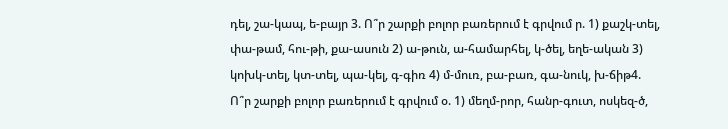դել, շա-կապ, ե-բայր 3. Ո՞ր շարքի բոլոր բառերում է գրվում ր. 1) քաշկ-տել, փա-թամ, հու-թի, քա-ասուն 2) ա-թուն, ա-համարհել, կ-ծել, եղե-ական 3) կոխկ-տել, կտ-տել, պա-կել, գ-գիռ 4) մ-մուռ, բա-բառ, գա-նուկ, խ-ճիթ4. Ո՞ր շարքի բոլոր բառերում է գրվում օ. 1) մեղմ-րոր, հանր-գուտ, ոսկեզ-ծ,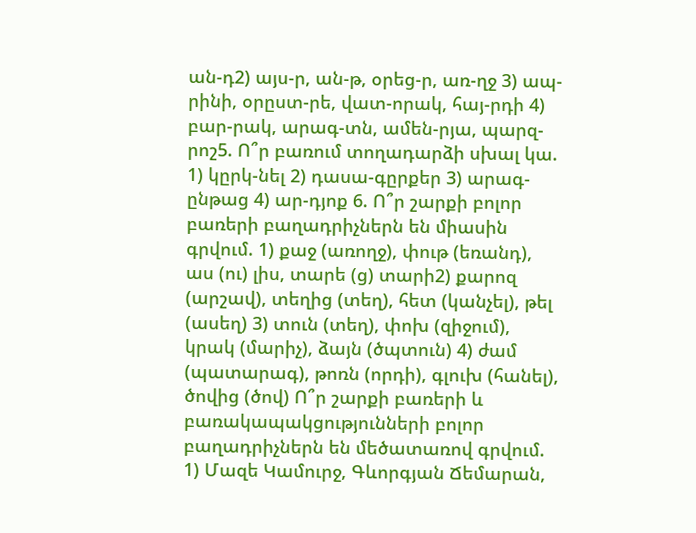ան-դ2) այս-ր, ան-թ, օրեց-ր, առ-ղջ 3) ապ-րինի, օրըստ-րե, վատ-որակ, հայ-րդի 4) բար-րակ, արագ-տն, ամեն-րյա, պարզ-րոշ5. Ո՞ր բառում տողադարձի սխալ կա. 1) կըրկ-նել 2) դասա-գըրքեր 3) արագ-ընթաց 4) ար-դյոք 6. Ո՞ր շարքի բոլոր բառերի բաղադրիչներն են միասին գրվում. 1) քաջ (առողջ), փութ (եռանդ), աս (ու) լիս, տարե (ց) տարի2) քարոզ (արշավ), տեղից (տեղ), հետ (կանչել), թել (ասեղ) 3) տուն (տեղ), փոխ (զիջում), կրակ (մարիչ), ձայն (ծպտուն) 4) ժամ (պատարագ), թոռն (որդի), գլուխ (հանել), ծովից (ծով) Ո՞ր շարքի բառերի և բառակապակցությունների բոլոր բաղադրիչներն են մեծատառով գրվում. 1) Մազե Կամուրջ, Գևորգյան Ճեմարան,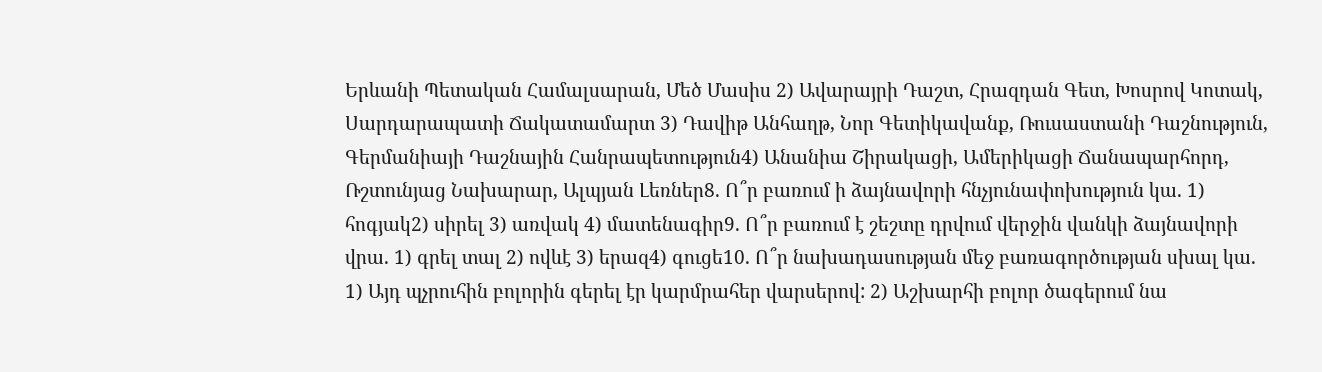Երևանի Պետական Համալսարան, Մեծ Մասիս 2) Ավարայրի Դաշտ, Հրազդան Գետ, Խոսրով Կոտակ, Սարդարապատի Ճակատամարտ 3) Դավիթ Անհաղթ, Նոր Գետիկավանք, Ռուսաստանի Դաշնություն, Գերմանիայի Դաշնային Հանրապետություն4) Անանիա Շիրակացի, Ամերիկացի Ճանապարհորդ, Ռշտունյաց Նախարար, Ալպյան Լեռներ8. Ո՞ր բառում ի ձայնավորի հնչյունափոխություն կա. 1) հոգյակ2) սիրել 3) առվակ 4) մատենագիր9. Ո՞ր բառում է շեշտը դրվում վերջին վանկի ձայնավորի վրա. 1) գրել տալ 2) ովևէ 3) երազ4) գուցե10. Ո՞ր նախադասության մեջ բառագործության սխալ կա. 1) Այդ պչրուհին բոլորին գերել էր կարմրահեր վարսերով: 2) Աշխարհի բոլոր ծագերում նա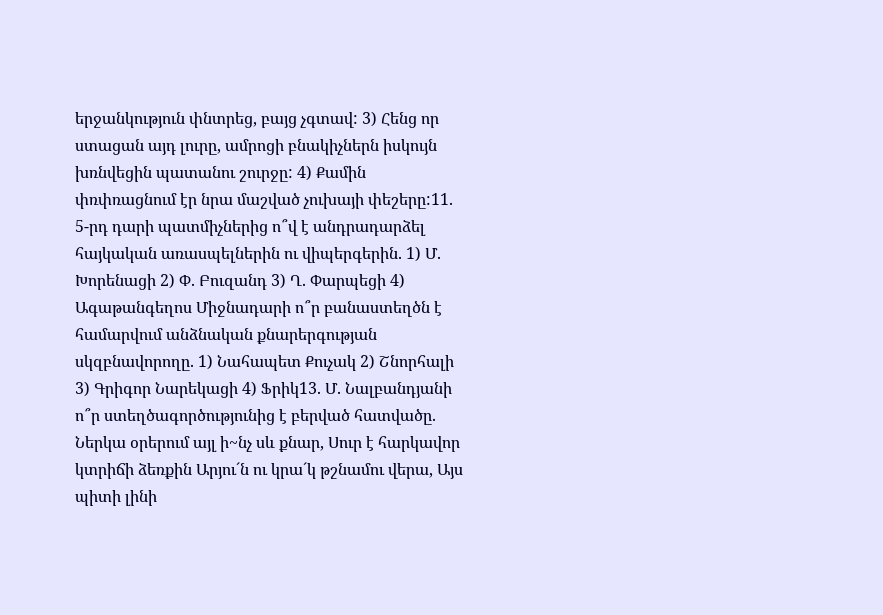երջանկություն փնտրեց, բայց չգտավ: 3) Հենց որ ստացան այդ լուրը, ամրոցի բնակիչներն իսկույն խռնվեցին պատանու շուրջը: 4) Քամին փռփռացնում էր նրա մաշված չուխայի փեշերը:11. 5-րդ դարի պատմիչներից ո՞վ է անդրադարձել հայկական առասպելներին ու վիպերգերին. 1) Մ. Խորենացի 2) Փ. Բուզանդ 3) Ղ. Փարպեցի 4) Ագաթանգեղոս Միջնադարի ո՞ր բանաստեղծն է համարվում անձնական քնարերգության սկզբնավորողը. 1) Նահապետ Քուչակ 2) Շնորհալի 3) Գրիգոր Նարեկացի 4) Ֆրիկ13. Մ. Նալբանդյանի ո՞ր ստեղծագործությունից է բերված հատվածը. Ներկա օրերում այլ ի~նչ սև քնար, Սուր է հարկավոր կտրիճի ձեռքին Արյու´ն ու կրա´կ թշնամու վերա, Այս պիտի լինի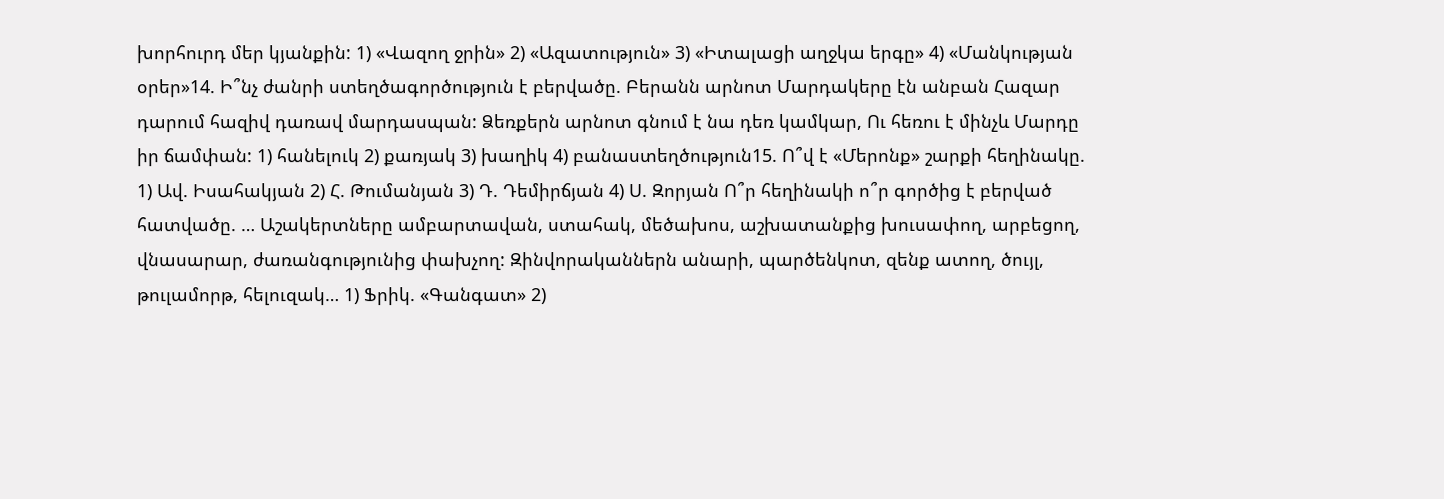խորհուրդ մեր կյանքին: 1) «Վազող ջրին» 2) «Ազատություն» 3) «Իտալացի աղջկա երգը» 4) «Մանկության օրեր»14. Ի՞նչ ժանրի ստեղծագործություն է բերվածը. Բերանն արնոտ Մարդակերը էն անբան Հազար դարում հազիվ դառավ մարդասպան: Ձեռքերն արնոտ գնում է նա դեռ կամկար, Ու հեռու է մինչև Մարդը իր ճամփան: 1) հանելուկ 2) քառյակ 3) խաղիկ 4) բանաստեղծություն15. Ո՞վ է «Մերոնք» շարքի հեղինակը. 1) Ավ. Իսահակյան 2) Հ. Թումանյան 3) Դ. Դեմիրճյան 4) Ս. Զորյան Ո՞ր հեղինակի ո՞ր գործից է բերված հատվածը. … Աշակերտները ամբարտավան, ստահակ, մեծախոս, աշխատանքից խուսափող, արբեցող, վնասարար, ժառանգությունից փախչող: Զինվորականներն անարի, պարծենկոտ, զենք ատող, ծույլ, թուլամորթ, հելուզակ… 1) Ֆրիկ. «Գանգատ» 2)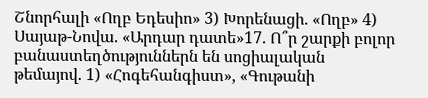Շնորհալի «Ողբ Եդեսիո» 3) Խորենացի. «Ողբ» 4) Սայաթ-Նովա. «Արդար դատե»17. Ո՞ր շարքի բոլոր բանաստեղծություններն են սոցիալական թեմայով. 1) «Հոգեհանգիստ», «Գութանի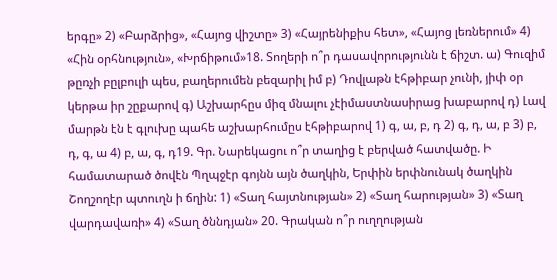երգը» 2) «Բարձրից», «Հայոց վիշտը» 3) «Հայրենիքիս հետ», «Հայոց լեռներում» 4) «Հին օրհնություն», «Խրճիթում»18. Տողերի ո՞ր դասավորությունն է ճիշտ. ա) Գուզիմ թըռչի բըլբուլի պես, բաղերումեն բեզարիլ իմ բ) Դովլաթն էհթիբար չունի, յիփ օր կերթա իր շըքարով գ) Աշխարհըս միզ մնալու չէիմաստնասիրաց խաբարով դ) Լավ մարթն էն է գլուխը պահե աշխարհումըս էհթիբարով 1) գ, ա, բ, դ 2) գ, դ, ա, բ 3) բ, դ, գ, ա 4) բ, ա, գ, դ19. Գր. Նարեկացու ո՞ր տաղից է բերված հատվածը. Ի համատարած ծովէն Պղպջէր գոյնն այն ծաղկին, Երփին երփնունակ ծաղկին Շողշողէր պտուղն ի ճղին: 1) «Տաղ հայտնության» 2) «Տաղ հարության» 3) «Տաղ վարդավառի» 4) «Տաղ ծննդյան» 20. Գրական ո՞ր ուղղության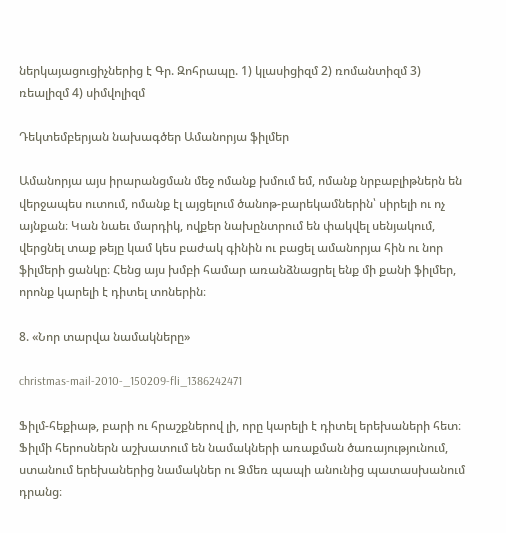ներկայացուցիչներից է Գր. Զոհրապը. 1) կլասիցիզմ 2) ռոմանտիզմ 3) ռեալիզմ 4) սիմվոլիզմ

Դեկտեմբերյան նախագծեր Ամանորյա ֆիլմեր

Ամանորյա այս իրարանցման մեջ ոմանք խմում եմ, ոմանք նրբաբլիթներն են վերջապես ուտում, ոմանք էլ այցելում ծանոթ-բարեկամներին՝ սիրելի ու ոչ այնքան։ Կան նաեւ մարդիկ, ովքեր նախընտրում են փակվել սենյակում, վերցնել տաք թեյը կամ կես բաժակ գինին ու բացել ամանորյա հին ու նոր ֆիլմերի ցանկը։ Հենց այս խմբի համար առանձնացրել ենք մի քանի ֆիլմեր, որոնք կարելի է դիտել տոներին։

8. «Նոր տարվա նամակները»

christmas-mail-2010-_150209-fli_1386242471

Ֆիլմ-հեքիաթ, բարի ու հրաշքներով լի, որը կարելի է դիտել երեխաների հետ։  Ֆիլմի հերոսներն աշխատում են նամակների առաքման ծառայությունում, ստանում երեխաներից նամակներ ու Ձմեռ պապի անունից պատասխանում դրանց։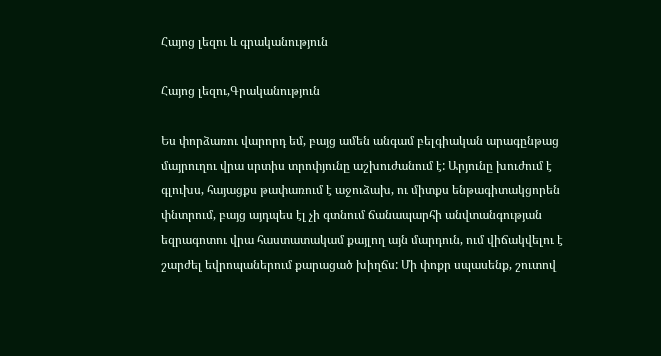Հայոց լեզու և գրականություն

Հայոց լեզու,Գրականություն

Ես փորձառու վարորդ եմ, բայց ամեն անգամ բելգիական արագընթաց մայրուղու վրա սրտիս տրոփյունը աշխուժանում է: Արյունը խուժում է գլուխս, հայացքս թափառում է աջուձախ, ու միտքս ենթագիտակցորեն փնտրում, բայց այդպես էլ չի գտնում ճանապարհի անվտանգության եզրագոտու վրա հաստատակամ քայլող այն մարդուն, ում վիճակվելու է շարժել եվրոպաներում քարացած խիղճս: Մի փոքր սպասենք, շուտով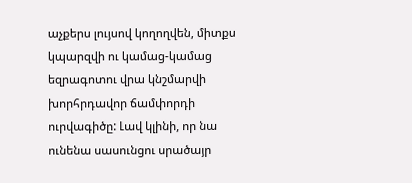աչքերս լույսով կողողվեն, միտքս կպարզվի ու կամաց-կամաց եզրագոտու վրա կնշմարվի խորհրդավոր ճամփորդի ուրվագիծը: Լավ կլինի, որ նա ունենա սասունցու սրածայր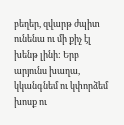բեղեր, զվարթ ժպիտ ունենա ու մի քիչ էլ խենթ լինի: Երբ արյունս խաղա, կկանգնեմ ու կփորձեմ խոսք ու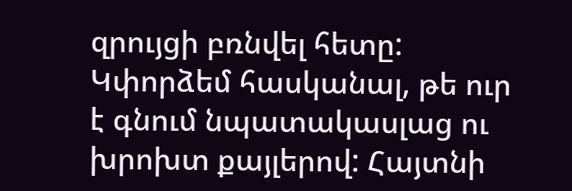զրույցի բռնվել հետը: Կփորձեմ հասկանալ, թե ուր է գնում նպատակասլաց ու խրոխտ քայլերով: Հայտնի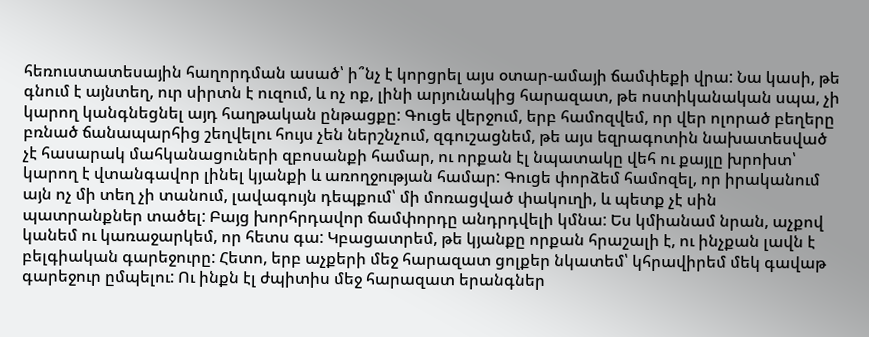հեռուստատեսային հաղորդման ասած՝ ի՞նչ է կորցրել այս օտար-ամայի ճամփեքի վրա: Նա կասի, թե գնում է այնտեղ, ուր սիրտն է ուզում, և ոչ ոք, լինի արյունակից հարազատ, թե ոստիկանական սպա, չի կարող կանգնեցնել այդ հաղթական ընթացքը: Գուցե վերջում, երբ համոզվեմ, որ վեր ոլորած բեղերը բռնած ճանապարհից շեղվելու հույս չեն ներշնչում, զգուշացնեմ, թե այս եզրագոտին նախատեսված չէ հասարակ մահկանացուների զբոսանքի համար, ու որքան էլ նպատակը վեհ ու քայլը խրոխտ՝ կարող է վտանգավոր լինել կյանքի և առողջության համար: Գուցե փորձեմ համոզել, որ իրականում այն ոչ մի տեղ չի տանում, լավագույն դեպքում՝ մի մոռացված փակուղի, և պետք չէ սին պատրանքներ տածել: Բայց խորհրդավոր ճամփորդը անդրդվելի կմնա: Ես կմիանամ նրան, աչքով կանեմ ու կառաջարկեմ, որ հետս գա: Կբացատրեմ, թե կյանքը որքան հրաշալի է, ու ինչքան լավն է բելգիական գարեջուրը: Հետո, երբ աչքերի մեջ հարազատ ցոլքեր նկատեմ՝ կհրավիրեմ մեկ գավաթ գարեջուր ըմպելու: Ու ինքն էլ ժպիտիս մեջ հարազատ երանգներ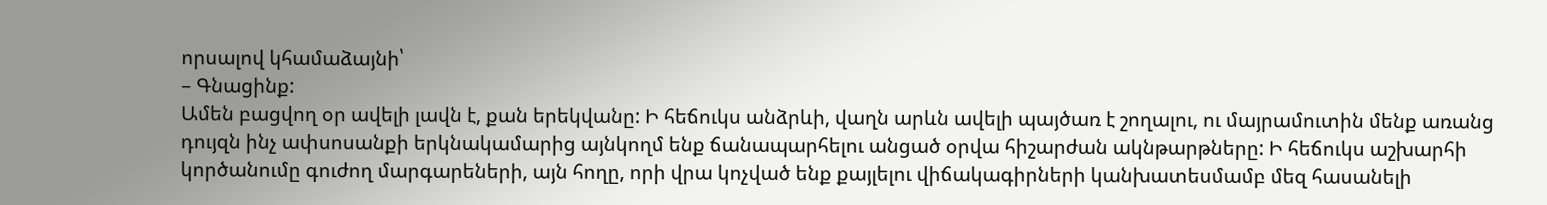որսալով կհամաձայնի՝
– Գնացինք:
Ամեն բացվող օր ավելի լավն է, քան երեկվանը: Ի հեճուկս անձրևի, վաղն արևն ավելի պայծառ է շողալու, ու մայրամուտին մենք առանց դույզն ինչ ափսոսանքի երկնակամարից այնկողմ ենք ճանապարհելու անցած օրվա հիշարժան ակնթարթները: Ի հեճուկս աշխարհի կործանումը գուժող մարգարեների, այն հողը, որի վրա կոչված ենք քայլելու վիճակագիրների կանխատեսմամբ մեզ հասանելի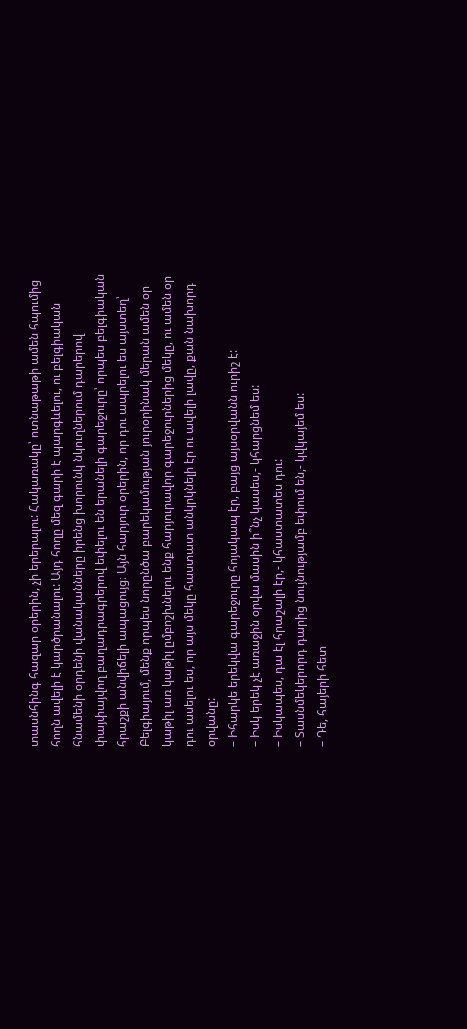տասնհինգ հազար օրերին, չի երերալու: Հակառակը՝ ոտնաթաթի ամեն հպումից հողն ավելի է կարծրանալու: Այդ հողը մեզ գարի է պարգևելու, ու բելգիական հնամենի օրդենի վանականները իրենց խորունկ նկուղներում դարերով փայփայվող բաղադրագրերով եփելու են երանելի գարեջուրը՝ որպես բելգիական հրաշքի անվիճելի ապացույց։ Այն հարյուր օրերին, որ դու ապրելու ես այստեղ՝ Բելգիայում, մենք որպես նորընծա բարեկամության յուրօրինակ մերան ամեն օր կաթիլ առ կաթիլ ըմբոշխնելու ենք հարյուրավոր գարեջուրներից մեկը, ու ամեն օր դու ասելու ես, որ այս մեկը հաստատ անկրկնելի էր ու ավելի լավը, քան նախորդ օրվանը:
– Իհարկե երեկվա գարեջուրը հոյակապ էր, բայց այսօրվանն ուրիշ է:
– Իսկ երեկ չէ առաջին օրվա մասին ի՞նչ կասես,- կհարցնեմ ես:
– Իսկապես, դա էլ հրաշալի էր,- կհաստատես դու:
– Տասնմեկերորդ դարից նույնությամբ եփում են,- կվկայեմ ես:
– Դե, հայերի հետ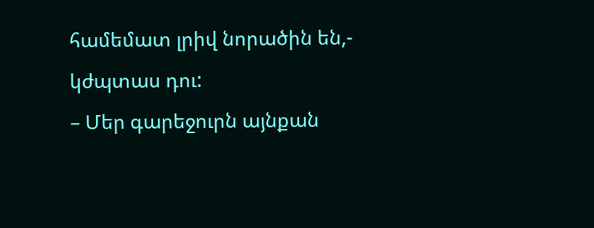համեմատ լրիվ նորածին են,- կժպտաս դու:
– Մեր գարեջուրն այնքան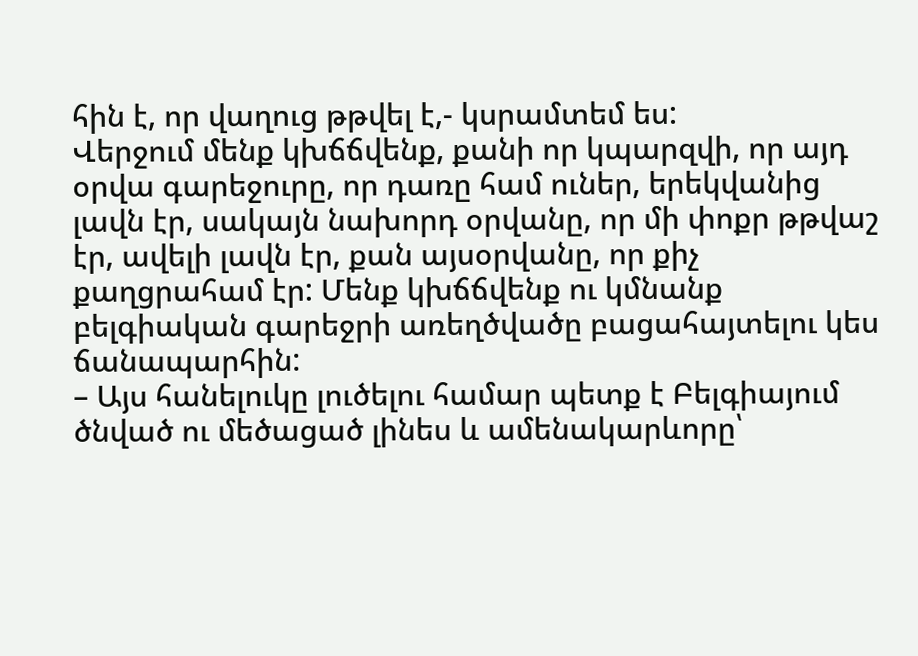հին է, որ վաղուց թթվել է,- կսրամտեմ ես:
Վերջում մենք կխճճվենք, քանի որ կպարզվի, որ այդ օրվա գարեջուրը, որ դառը համ ուներ, երեկվանից լավն էր, սակայն նախորդ օրվանը, որ մի փոքր թթվաշ էր, ավելի լավն էր, քան այսօրվանը, որ քիչ քաղցրահամ էր: Մենք կխճճվենք ու կմնանք բելգիական գարեջրի առեղծվածը բացահայտելու կես ճանապարհին:
– Այս հանելուկը լուծելու համար պետք է Բելգիայում ծնված ու մեծացած լինես և ամենակարևորը՝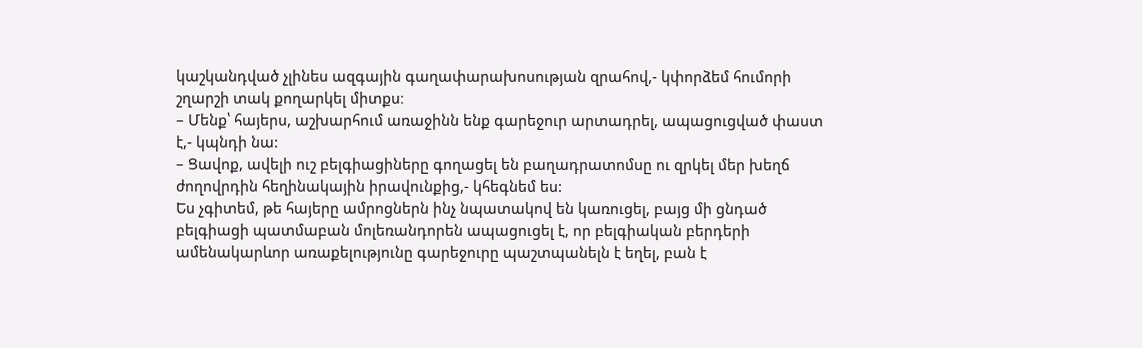կաշկանդված չլինես ազգային գաղափարախոսության զրահով,- կփորձեմ հումորի շղարշի տակ քողարկել միտքս։
– Մենք՝ հայերս, աշխարհում առաջինն ենք գարեջուր արտադրել, ապացուցված փաստ է,- կպնդի նա:
– Ցավոք, ավելի ուշ բելգիացիները գողացել են բաղադրատոմսը ու զրկել մեր խեղճ ժողովրդին հեղինակային իրավունքից,- կհեգնեմ ես:
Ես չգիտեմ, թե հայերը ամրոցներն ինչ նպատակով են կառուցել, բայց մի ցնդած բելգիացի պատմաբան մոլեռանդորեն ապացուցել է, որ բելգիական բերդերի ամենակարևոր առաքելությունը գարեջուրը պաշտպանելն է եղել, բան է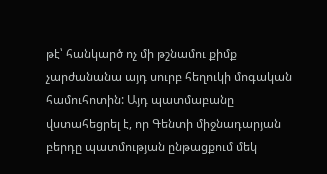թէ՝ հանկարծ ոչ մի թշնամու քիմք չարժանանա այդ սուրբ հեղուկի մոգական համուհոտին: Այդ պատմաբանը վստահեցրել է, որ Գենտի միջնադարյան բերդը պատմության ընթացքում մեկ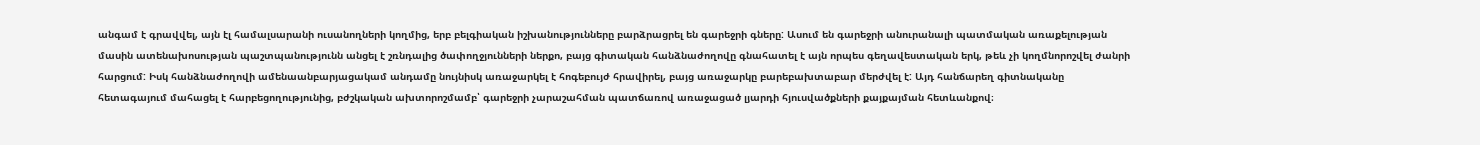անգամ է գրավվել, այն էլ համալսարանի ուսանողների կողմից, երբ բելգիական իշխանությունները բարձրացրել են գարեջրի գները: Ասում են գարեջրի անուրանալի պատմական առաքելության մասին ատենախոսության պաշտպանությունն անցել է շռնդալից ծափողջյունների ներքո, բայց գիտական հանձնաժողովը գնահատել է այն որպես գեղավեստական երկ, թեև չի կողմնորոշվել ժանրի հարցում: Իսկ հանձնաժողովի ամենաանբարյացակամ անդամը նույնիսկ առաջարկել է հոգեբույժ հրավիրել, բայց առաջարկը բարեբախտաբար մերժվել է: Այդ հանճարեղ գիտնականը հետագայում մահացել է հարբեցողությունից, բժշկական ախտորոշմամբ՝ գարեջրի չարաշահման պատճառով առաջացած լյարդի հյուսվածքների քայքայման հետևանքով։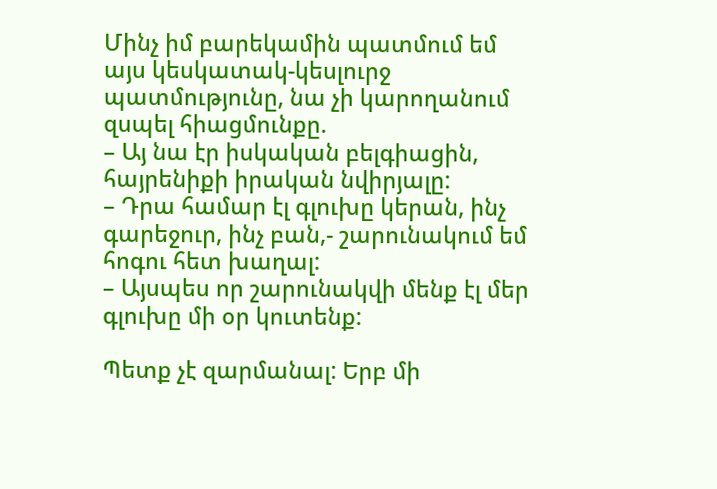Մինչ իմ բարեկամին պատմում եմ այս կեսկատակ-կեսլուրջ պատմությունը, նա չի կարողանում զսպել հիացմունքը.
– Այ նա էր իսկական բելգիացին, հայրենիքի իրական նվիրյալը:
– Դրա համար էլ գլուխը կերան, ինչ գարեջուր, ինչ բան,- շարունակում եմ հոգու հետ խաղալ:
– Այսպես որ շարունակվի մենք էլ մեր գլուխը մի օր կուտենք:

Պետք չէ զարմանալ: Երբ մի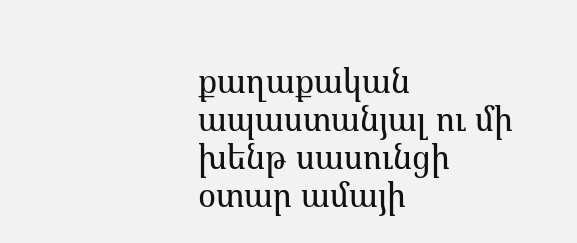քաղաքական ապաստանյալ ու մի խենթ սասունցի օտար ամայի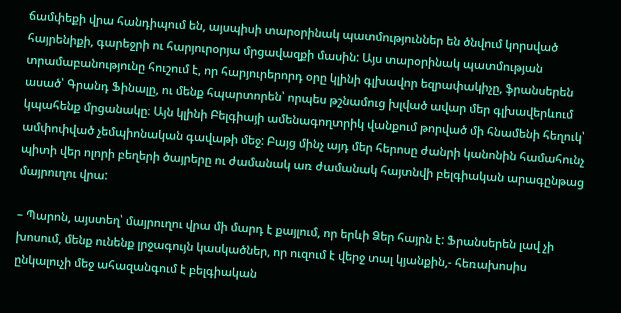ճամփեքի վրա հանդիպում են, այսպիսի տարօրինակ պատմություններ են ծնվում կորսված հայրենիքի, գարեջրի ու հարյուրօրյա մրցավազքի մասին: Այս տարօրինակ պատմության տրամաբանությունը հուշում է, որ հարյուրերորդ օրը կլինի գլխավոր եզրափակիչը, ֆրանսերեն ասած՝ Գրանդ Ֆինալը, ու մենք հպարտորեն՝ որպես թշնամուց խլված ավար մեր գլխավերևում կպահենք մրցանակը։ Այն կլինի Բելգիայի ամենագողտրիկ վանքում թորված մի հնամենի հեղուկ՝ ամփոփված չեմպիոնական գավաթի մեջ: Բայց մինչ այդ մեր հերոսը ժանրի կանոնին համահունչ պիտի վեր ոլորի բեղերի ծայրերը ու ժամանակ առ ժամանակ հայտնվի բելգիական արագընթաց մայրուղու վրա:

– Պարոն, այստեղ՝ մայրուղու վրա մի մարդ է քայլում, որ երևի Ձեր հայրն է: Ֆրանսերեն լավ չի խոսում, մենք ունենք լրջագույն կասկածներ, որ ուզում է վերջ տալ կյանքին,- հեռախոսիս ընկալուչի մեջ ահազանգում է բելգիական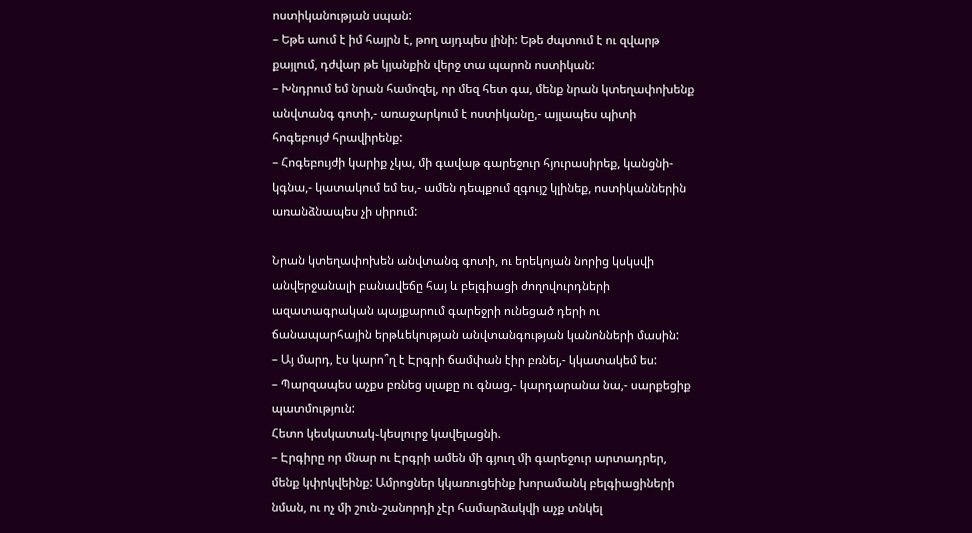ոստիկանության սպան:
– Եթե աում է իմ հայրն է, թող այդպես լինի: Եթե ժպտում է ու զվարթ քայլում, դժվար թե կյանքին վերջ տա պարոն ոստիկան:
– Խնդրում եմ նրան համոզել, որ մեզ հետ գա, մենք նրան կտեղափոխենք անվտանգ գոտի,- առաջարկում է ոստիկանը,- այլապես պիտի հոգեբույժ հրավիրենք:
– Հոգեբույժի կարիք չկա, մի գավաթ գարեջուր հյուրասիրեք, կանցնի-կգնա,- կատակում եմ ես,- ամեն դեպքում զգույշ կլինեք, ոստիկաններին առանձնապես չի սիրում:

Նրան կտեղափոխեն անվտանգ գոտի, ու երեկոյան նորից կսկսվի անվերջանալի բանավեճը հայ և բելգիացի ժողովուրդների ազատագրական պայքարում գարեջրի ունեցած դերի ու ճանապարհային երթևեկության անվտանգության կանոնների մասին:
– Այ մարդ, էս կարո՞ղ է Էրգրի ճամփան էիր բռնել,- կկատակեմ ես:
– Պարզապես աչքս բռնեց սլաքը ու գնաց,- կարդարանա նա,- սարքեցիք պատմություն:
Հետո կեսկատակ֊կեսլուրջ կավելացնի.
– Էրգիրը որ մնար ու Էրգրի ամեն մի գյուղ մի գարեջուր արտադրեր, մենք կփրկվեինք: Ամրոցներ կկառուցեինք խորամանկ բելգիացիների նման, ու ոչ մի շուն֊շանորդի չէր համարձակվի աչք տնկել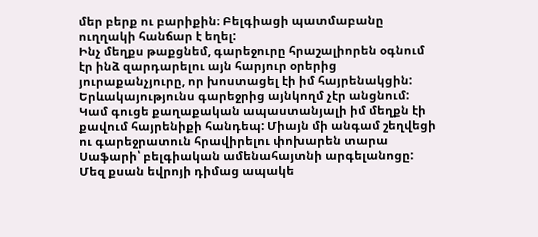մեր բերք ու բարիքին։ Բելգիացի պատմաբանը ուղղակի հանճար է եղել:
Ինչ մեղքս թաքցնեմ, գարեջուրը հրաշալիորեն օգնում էր ինձ զարդարելու այն հարյուր օրերից յուրաքանչյուրը, որ խոստացել էի իմ հայրենակցին: Երևակայությունս գարեջրից այնկողմ չէր անցնում: Կամ գուցե քաղաքական ապաստանյալի իմ մեղքն էի քավում հայրենիքի հանդեպ: Միայն մի անգամ շեղվեցի ու գարեջրատուն հրավիրելու փոխարեն տարա Սաֆարի՝ բելգիական ամենահայտնի արգելանոցը: Մեզ քսան եվրոյի դիմաց ապակե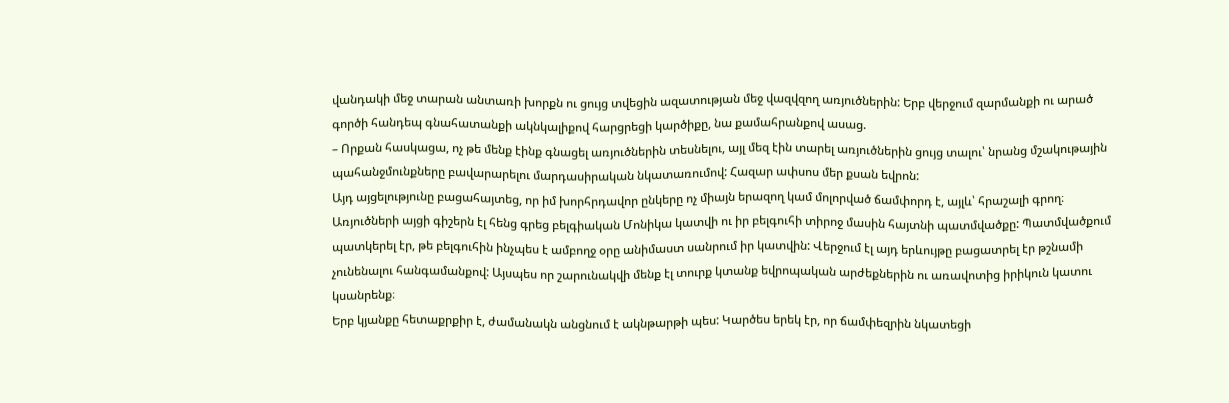վանդակի մեջ տարան անտառի խորքն ու ցույց տվեցին ազատության մեջ վազվզող առյուծներին: Երբ վերջում զարմանքի ու արած գործի հանդեպ գնահատանքի ակնկալիքով հարցրեցի կարծիքը, նա քամահրանքով ասաց.
– Որքան հասկացա, ոչ թե մենք էինք գնացել առյուծներին տեսնելու, այլ մեզ էին տարել առյուծներին ցույց տալու՝ նրանց մշակութային պահանջմունքները բավարարելու մարդասիրական նկատառումով: Հազար ափսոս մեր քսան եվրոն:
Այդ այցելությունը բացահայտեց, որ իմ խորհրդավոր ընկերը ոչ միայն երազող կամ մոլորված ճամփորդ է, այլև՝ հրաշալի գրող։ Առյուծների այցի գիշերն էլ հենց գրեց բելգիական Մոնիկա կատվի ու իր բելգուհի տիրոջ մասին հայտնի պատմվածքը: Պատմվածքում պատկերել էր, թե բելգուհին ինչպես է ամբողջ օրը անիմաստ սանրում իր կատվին: Վերջում էլ այդ երևույթը բացատրել էր թշնամի չունենալու հանգամանքով: Այսպես որ շարունակվի մենք էլ տուրք կտանք եվրոպական արժեքներին ու առավոտից իրիկուն կատու կսանրենք։
Երբ կյանքը հետաքրքիր է, ժամանակն անցնում է ակնթարթի պես: Կարծես երեկ էր, որ ճամփեզրին նկատեցի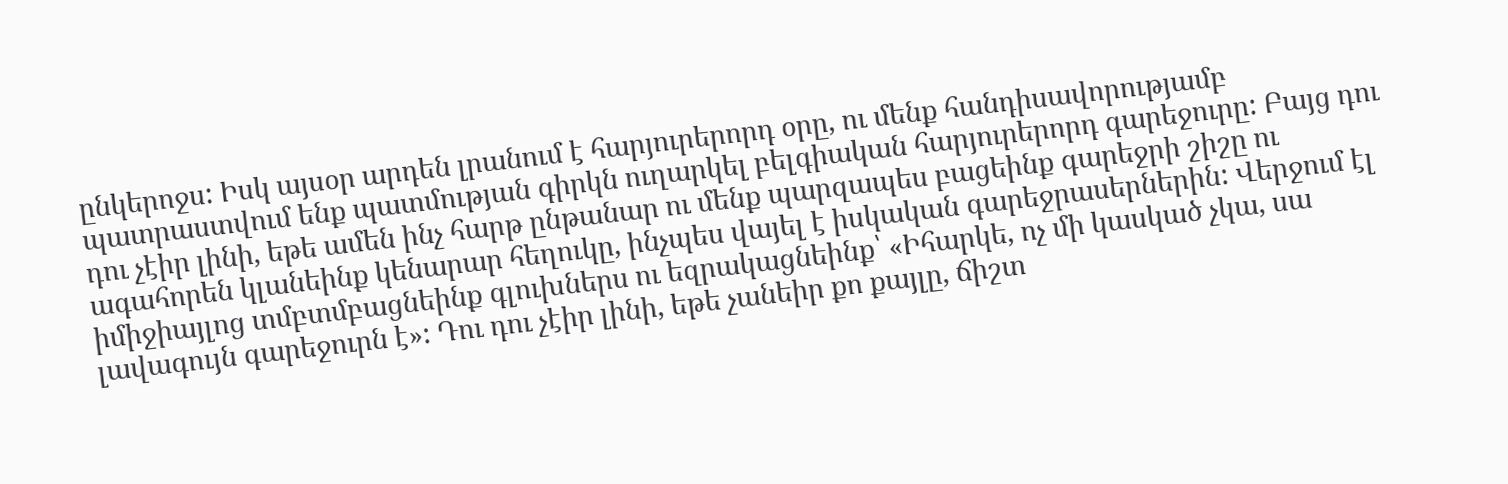ընկերոջս: Իսկ այսօր արդեն լրանում է հարյուրերորդ օրը, ու մենք հանդիսավորությամբ պատրաստվում ենք պատմության գիրկն ուղարկել բելգիական հարյուրերորդ գարեջուրը: Բայց դու դու չէիր լինի, եթե ամեն ինչ հարթ ընթանար ու մենք պարզապես բացեինք գարեջրի շիշը ու ագահորեն կլանեինք կենարար հեղուկը, ինչպես վայել է իսկական գարեջրասերներին: Վերջում էլ իմիջիայլոց տմբտմբացնեինք գլուխներս ու եզրակացնեինք՝ «Իհարկե, ոչ մի կասկած չկա, սա լավագույն գարեջուրն է»: Դու դու չէիր լինի, եթե չանեիր քո քայլը, ճիշտ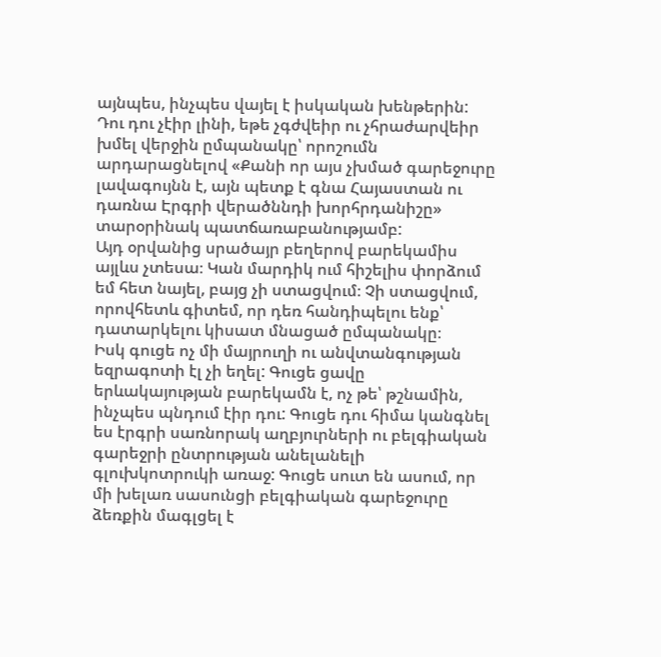այնպես, ինչպես վայել է իսկական խենթերին: Դու դու չէիր լինի, եթե չգժվեիր ու չհրաժարվեիր խմել վերջին ըմպանակը՝ որոշումն արդարացնելով «Քանի որ այս չխմած գարեջուրը լավագույնն է, այն պետք է գնա Հայաստան ու դառնա Էրգրի վերածննդի խորհրդանիշը» տարօրինակ պատճառաբանությամբ:
Այդ օրվանից սրածայր բեղերով բարեկամիս այլևս չտեսա։ Կան մարդիկ ում հիշելիս փորձում եմ հետ նայել, բայց չի ստացվում։ Չի ստացվում, որովհետև գիտեմ, որ դեռ հանդիպելու ենք՝ դատարկելու կիսատ մնացած ըմպանակը։
Իսկ գուցե ոչ մի մայրուղի ու անվտանգության եզրագոտի էլ չի եղել: Գուցե ցավը երևակայության բարեկամն է, ոչ թե՝ թշնամին, ինչպես պնդում էիր դու: Գուցե դու հիմա կանգնել ես էրգրի սառնորակ աղբյուրների ու բելգիական գարեջրի ընտրության անելանելի գլուխկոտրուկի առաջ: Գուցե սուտ են ասում, որ մի խելառ սասունցի բելգիական գարեջուրը ձեռքին մագլցել է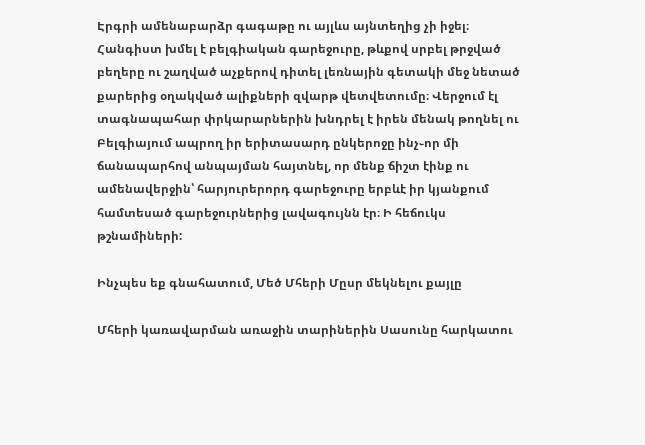Էրգրի ամենաբարձր գագաթը ու այլևս այնտեղից չի իջել։ Հանգիստ խմել է բելգիական գարեջուրը, թևքով սրբել թրջված բեղերը ու շաղված աչքերով դիտել լեռնային գետակի մեջ նետած քարերից օղակված ալիքների զվարթ վետվետումը։ Վերջում էլ տագնապահար փրկարարներին խնդրել է իրեն մենակ թողնել ու Բելգիայում ապրող իր երիտասարդ ընկերոջը ինչ֊որ մի ճանապարհով անպայման հայտնել, որ մենք ճիշտ էինք ու ամենավերջին՝ հարյուրերորդ գարեջուրը երբևէ իր կյանքում համտեսած գարեջուրներից լավագույնն էր։ Ի հեճուկս թշնամիների:

Ինչպես եք գնահատում, Մեծ Մհերի Մըսր մեկնելու քայլը

Մհերի կառավարման առաջին տարիներին Սասունը հարկատու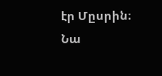էր Մըսրին։ Նա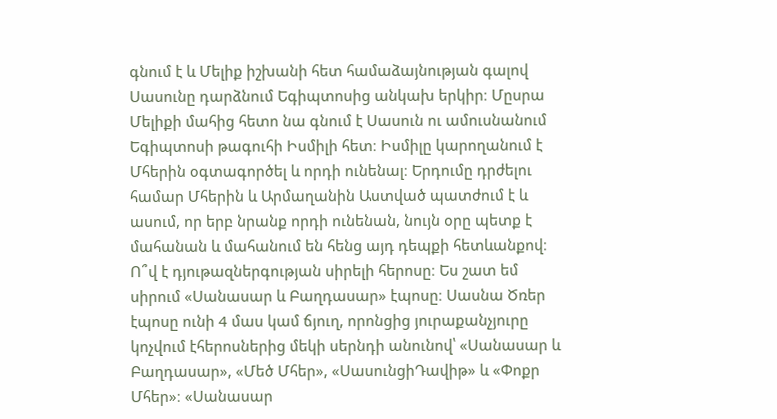գնում է և Մելիք իշխանի հետ համաձայնության գալով Սասունը դարձնում Եգիպտոսից անկախ երկիր։ Մըսրա Մելիքի մահից հետո նա գնում է Սասուն ու ամուսնանում Եգիպտոսի թագուհի Իսմիլի հետ։ Իսմիլը կարողանում է Մհերին օգտագործել և որդի ունենալ։ Երդումը դրժելու համար Մհերին և Արմաղանին Աստված պատժում է և ասում, որ երբ նրանք որդի ունենան, նույն օրը պետք է մահանան և մահանում են հենց այդ դեպքի հետևանքով։ Ո՞վ է դյութազներգության սիրելի հերոսը։ Ես շատ եմ սիրում «Սանասար և Բաղդասար» էպոսը։ Սասնա Ծռեր էպոսը ունի 4 մաս կամ ճյուղ, որոնցից յուրաքանչյուրը կոչվում էհերոսներից մեկի սերնդի անունով՝ «Սանասար և Բաղդասար», «Մեծ Մհեր», «ՍասունցիԴավիթ» և «Փոքր Մհեր»։ «Սանասար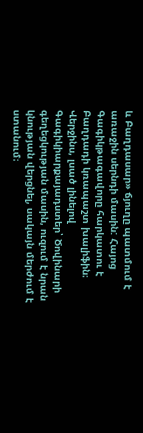և Բաղդասար» ճյուղը պատմում է առաջին սերնդի մասին: Հայոց Գագիկթագավորը հարկատու է Բաղդադի կռապաշտ խալիֆին։ Վերջինս, լսած լինելով Գագիկիարքայադստեր՝ Ծովինարի գեղեցկության մասին, ուզում է նրան կնության վերցնել, սակայն մերժում է ստանում։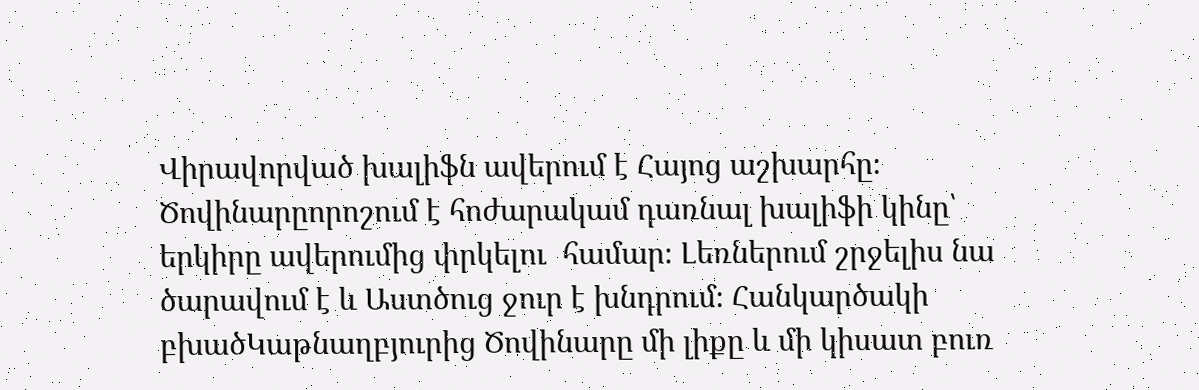Վիրավորված խալիֆն ավերում է Հայոց աշխարհը։ Ծովինարըորոշում է հոժարակամ դառնալ խալիֆի կինը՝ երկիրը ավերումից փրկելու  համար։ Լեռներում շրջելիս նա ծարավում է և Աստծուց ջուր է խնդրում։ Հանկարծակի բխածԿաթնաղբյուրից Ծովինարը մի լիքը և մի կիսատ բուռ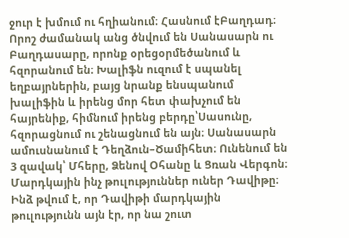ջուր է խմում ու հղիանում։ Հասնում էԲաղդադ։ Որոշ ժամանակ անց ծնվում են Սանասարն ու Բաղդասարը, որոնք օրեցօրմեծանում և հզորանում են։ Խալիֆն ուզում է սպանել եղբայրներին, բայց նրանք ենսպանում խալիֆին և իրենց մոր հետ փախչում են հայրենիք, հիմնում իրենց բերդը՝Սասունը, հզորացնում ու շենացնում են այն։ Սանասարն ամուսնանում է Դեղձուն–Ծամիհետ։ Ունենում են 3 զավակ՝ Մհերը, Ձենով Օհանը և Ցռան Վերգոն։ Մարդկային ինչ թուլություններ ուներ Դավիթը։ Ինձ թվում է, որ Դավիթի մարդկային թուլությունն այն էր, որ նա շուտ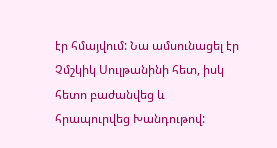էր հմայվում: Նա ամսունացել էր Չմշկիկ Սուլթանինի հետ, իսկ հետո բաժանվեց և հրապուրվեց Խանդութով: